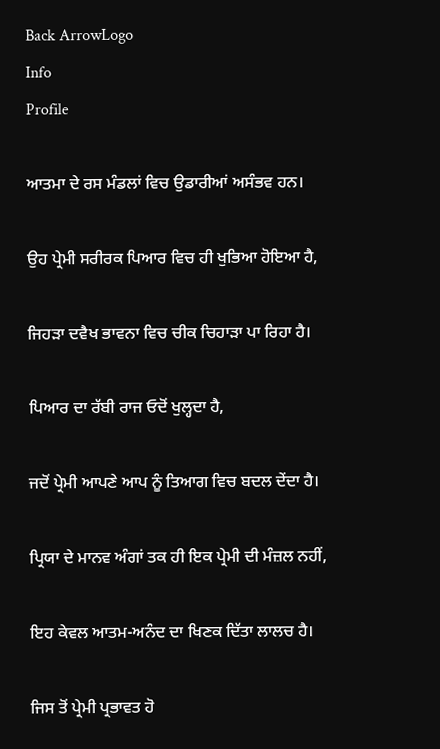Back ArrowLogo
Info
Profile

ਆਤਮਾ ਦੇ ਰਸ ਮੰਡਲਾਂ ਵਿਚ ਉਡਾਰੀਆਂ ਅਸੰਭਵ ਹਨ।

ਉਹ ਪ੍ਰੇਮੀ ਸਰੀਰਕ ਪਿਆਰ ਵਿਚ ਹੀ ਖੁਭਿਆ ਹੋਇਆ ਹੈ,

ਜਿਹੜਾ ਦਵੈਖ ਭਾਵਨਾ ਵਿਚ ਚੀਕ ਚਿਹਾੜਾ ਪਾ ਰਿਹਾ ਹੈ।

ਪਿਆਰ ਦਾ ਰੱਬੀ ਰਾਜ ਓਦੋਂ ਖੁਲ੍ਹਦਾ ਹੈ,

ਜਦੋਂ ਪ੍ਰੇਮੀ ਆਪਣੇ ਆਪ ਨੂੰ ਤਿਆਗ ਵਿਚ ਬਦਲ ਦੇਂਦਾ ਹੈ।

ਪ੍ਰਿਯਾ ਦੇ ਮਾਨਵ ਅੰਗਾਂ ਤਕ ਹੀ ਇਕ ਪ੍ਰੇਮੀ ਦੀ ਮੰਜ਼ਲ ਨਹੀਂ,

ਇਹ ਕੇਵਲ ਆਤਮ-ਅਨੰਦ ਦਾ ਖਿਣਕ ਦਿੱਤਾ ਲਾਲਚ ਹੈ।

ਜਿਸ ਤੋਂ ਪ੍ਰੇਮੀ ਪ੍ਰਭਾਵਤ ਹੋ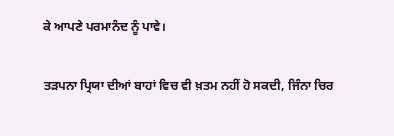ਕੇ ਆਪਣੇ ਪਰਮਾਨੰਦ ਨੂੰ ਪਾਵੇ।

ਤੜਪਨਾ ਪ੍ਰਿਯਾ ਦੀਆਂ ਬਾਹਾਂ ਵਿਚ ਵੀ ਖ਼ਤਮ ਨਹੀਂ ਹੋ ਸਕਦੀ, ਜਿੰਨਾ ਚਿਰ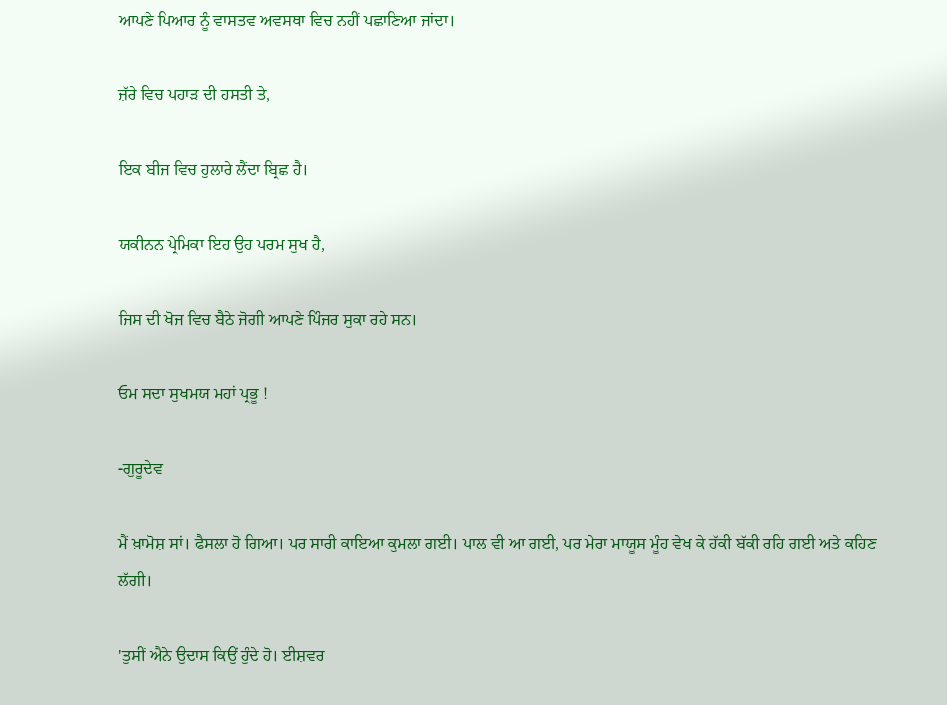ਆਪਣੇ ਪਿਆਰ ਨੂੰ ਵਾਸਤਵ ਅਵਸਥਾ ਵਿਚ ਨਹੀਂ ਪਛਾਣਿਆ ਜਾਂਦਾ।

ਜ਼ੱਰੇ ਵਿਚ ਪਹਾੜ ਦੀ ਹਸਤੀ ਤੇ,

ਇਕ ਬੀਜ ਵਿਚ ਹੁਲਾਰੇ ਲੈਂਦਾ ਬ੍ਰਿਛ ਹੈ।

ਯਕੀਨਨ ਪ੍ਰੇਮਿਕਾ ਇਹ ਉਹ ਪਰਮ ਸੁਖ ਹੈ,

ਜਿਸ ਦੀ ਖੋਜ ਵਿਚ ਬੈਠੇ ਜੋਗੀ ਆਪਣੇ ਪਿੰਜਰ ਸੁਕਾ ਰਹੇ ਸਨ।

ਓਮ ਸਦਾ ਸੁਖਮਯ ਮਹਾਂ ਪ੍ਰਭੂ !

-ਗੁਰੂਦੇਵ

ਮੈਂ ਖ਼ਾਮੋਸ਼ ਸਾਂ। ਫੈਸਲਾ ਹੋ ਗਿਆ। ਪਰ ਸਾਰੀ ਕਾਇਆ ਕੁਮਲਾ ਗਈ। ਪਾਲ ਵੀ ਆ ਗਈ, ਪਰ ਮੇਰਾ ਮਾਯੂਸ ਮੂੰਹ ਵੇਖ ਕੇ ਹੱਕੀ ਬੱਕੀ ਰਹਿ ਗਈ ਅਤੇ ਕਹਿਣ ਲੱਗੀ।

'ਤੁਸੀਂ ਐਨੇ ਉਦਾਸ ਕਿਉਂ ਹੁੰਦੇ ਹੋ। ਈਸ਼ਵਰ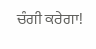ਚੰਗੀ ਕਰੇਗਾ!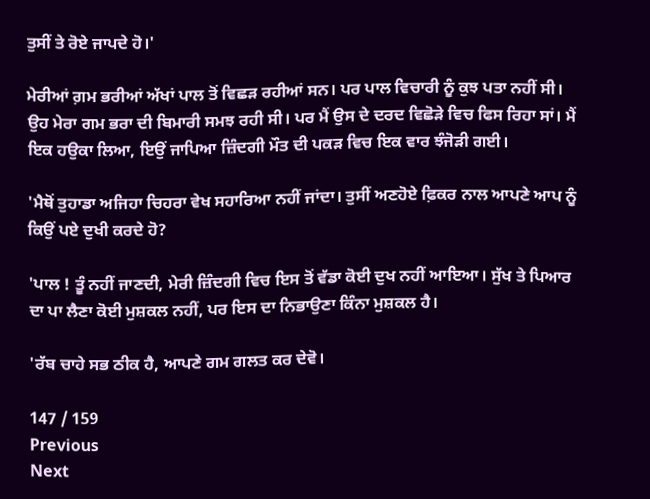ਤੁਸੀਂ ਤੇ ਰੋਏ ਜਾਪਦੇ ਹੋ।'

ਮੇਰੀਆਂ ਗ਼ਮ ਭਰੀਆਂ ਅੱਖਾਂ ਪਾਲ ਤੋਂ ਵਿਛੜ ਰਹੀਆਂ ਸਨ। ਪਰ ਪਾਲ ਵਿਚਾਰੀ ਨੂੰ ਕੁਝ ਪਤਾ ਨਹੀਂ ਸੀ। ਉਹ ਮੇਰਾ ਗਮ ਭਰਾ ਦੀ ਬਿਮਾਰੀ ਸਮਝ ਰਹੀ ਸੀ। ਪਰ ਮੈਂ ਉਸ ਦੇ ਦਰਦ ਵਿਛੋੜੇ ਵਿਚ ਫਿਸ ਰਿਹਾ ਸਾਂ। ਮੈਂ ਇਕ ਹਉਕਾ ਲਿਆ, ਇਉਂ ਜਾਪਿਆ ਜ਼ਿੰਦਗੀ ਮੌਤ ਦੀ ਪਕੜ ਵਿਚ ਇਕ ਵਾਰ ਝੰਜੋੜੀ ਗਈ।

'ਮੈਥੋਂ ਤੁਹਾਡਾ ਅਜਿਹਾ ਚਿਹਰਾ ਵੇਖ ਸਹਾਰਿਆ ਨਹੀਂ ਜਾਂਦਾ। ਤੁਸੀਂ ਅਣਹੋਏ ਫ਼ਿਕਰ ਨਾਲ ਆਪਣੇ ਆਪ ਨੂੰ ਕਿਉਂ ਪਏ ਦੁਖੀ ਕਰਦੇ ਹੋ?

'ਪਾਲ ! ਤੂੰ ਨਹੀਂ ਜਾਣਦੀ, ਮੇਰੀ ਜ਼ਿੰਦਗੀ ਵਿਚ ਇਸ ਤੋਂ ਵੱਡਾ ਕੋਈ ਦੁਖ ਨਹੀਂ ਆਇਆ। ਸੁੱਖ ਤੇ ਪਿਆਰ ਦਾ ਪਾ ਲੈਣਾ ਕੋਈ ਮੁਸ਼ਕਲ ਨਹੀਂ, ਪਰ ਇਸ ਦਾ ਨਿਭਾਉਣਾ ਕਿੰਨਾ ਮੁਸ਼ਕਲ ਹੈ।

'ਰੱਬ ਚਾਹੇ ਸਭ ਠੀਕ ਹੈ, ਆਪਣੇ ਗਮ ਗਲਤ ਕਰ ਦੇਵੋ।

147 / 159
Previous
Next